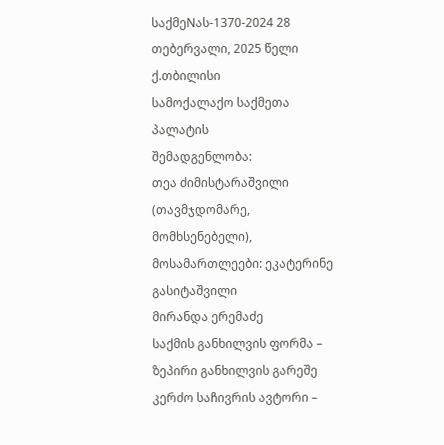საქმეNას-1370-2024 28 თებერვალი, 2025 წელი
ქ.თბილისი
სამოქალაქო საქმეთა პალატის
შემადგენლობა:
თეა ძიმისტარაშვილი (თავმჯდომარე, მომხსენებელი),
მოსამართლეები: ეკატერინე გასიტაშვილი
მირანდა ერემაძე
საქმის განხილვის ფორმა – ზეპირი განხილვის გარეშე
კერძო საჩივრის ავტორი –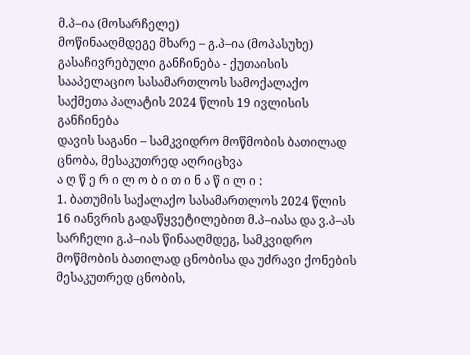მ.პ–ია (მოსარჩელე)
მოწინააღმდეგე მხარე – გ.პ–ია (მოპასუხე)
გასაჩივრებული განჩინება - ქუთაისის სააპელაციო სასამართლოს სამოქალაქო საქმეთა პალატის 2024 წლის 19 ივლისის განჩინება
დავის საგანი – სამკვიდრო მოწმობის ბათილად ცნობა, მესაკუთრედ აღრიცხვა
ა ღ წ ე რ ი ლ ო ბ ი თ ი ნ ა წ ი ლ ი :
1. ბათუმის საქალაქო სასამართლოს 2024 წლის 16 იანვრის გადაწყვეტილებით მ.პ–იასა და ვ.პ–ას სარჩელი გ.პ–იას წინააღმდეგ, სამკვიდრო მოწმობის ბათილად ცნობისა და უძრავი ქონების მესაკუთრედ ცნობის,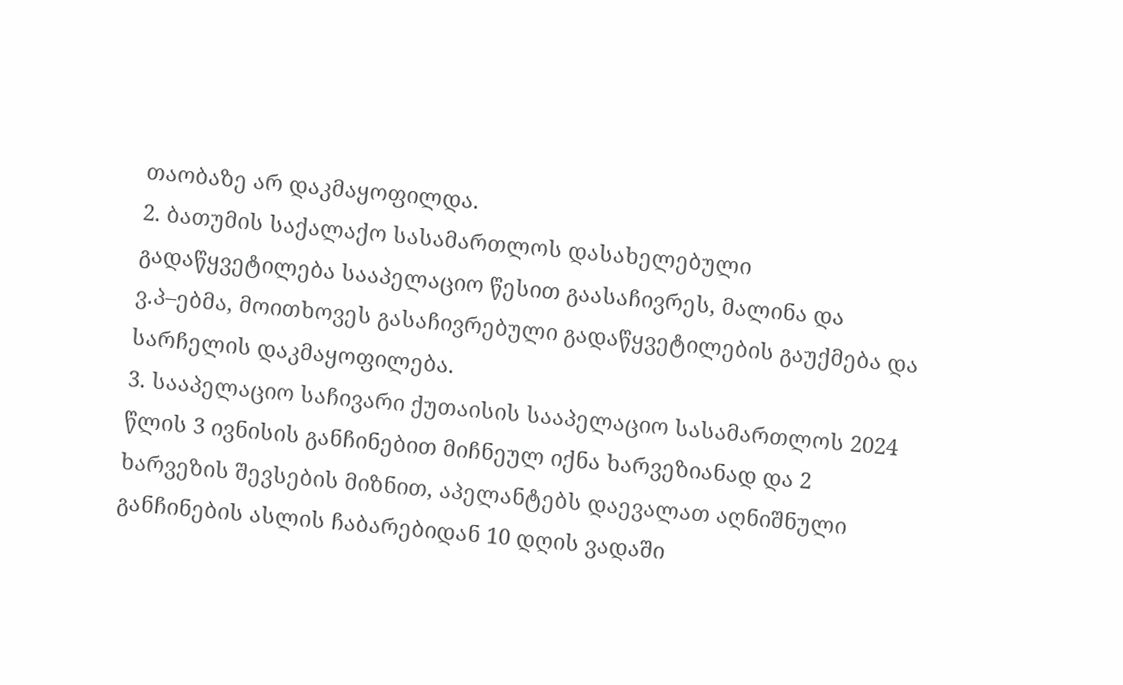თაობაზე არ დაკმაყოფილდა.
2. ბათუმის საქალაქო სასამართლოს დასახელებული გადაწყვეტილება სააპელაციო წესით გაასაჩივრეს, მალინა და ვ.პ–ებმა, მოითხოვეს გასაჩივრებული გადაწყვეტილების გაუქმება და სარჩელის დაკმაყოფილება.
3. სააპელაციო საჩივარი ქუთაისის სააპელაციო სასამართლოს 2024 წლის 3 ივნისის განჩინებით მიჩნეულ იქნა ხარვეზიანად და 2 ხარვეზის შევსების მიზნით, აპელანტებს დაევალათ აღნიშნული განჩინების ასლის ჩაბარებიდან 10 დღის ვადაში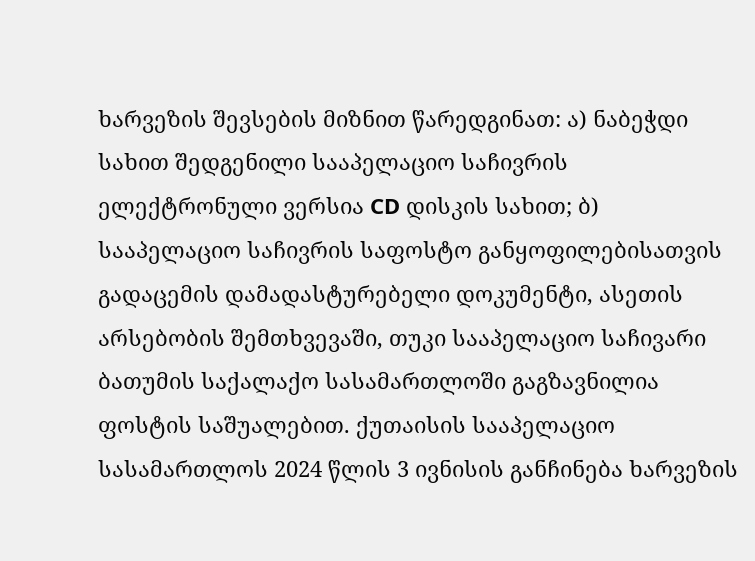ხარვეზის შევსების მიზნით წარედგინათ: ა) ნაბეჭდი სახით შედგენილი სააპელაციო საჩივრის ელექტრონული ვერსია CD დისკის სახით; ბ) სააპელაციო საჩივრის საფოსტო განყოფილებისათვის გადაცემის დამადასტურებელი დოკუმენტი, ასეთის არსებობის შემთხვევაში, თუკი სააპელაციო საჩივარი ბათუმის საქალაქო სასამართლოში გაგზავნილია ფოსტის საშუალებით. ქუთაისის სააპელაციო სასამართლოს 2024 წლის 3 ივნისის განჩინება ხარვეზის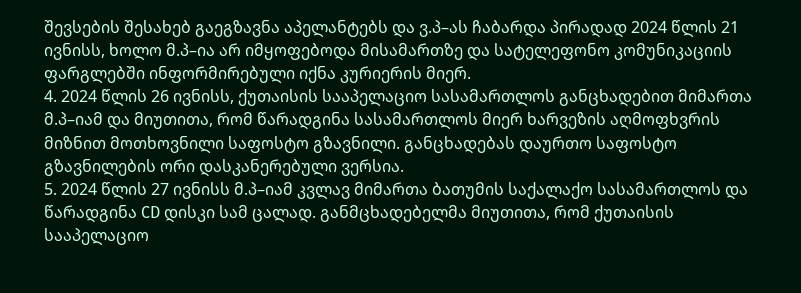შევსების შესახებ გაეგზავნა აპელანტებს და ვ.პ–ას ჩაბარდა პირადად 2024 წლის 21 ივნისს, ხოლო მ.პ–ია არ იმყოფებოდა მისამართზე და სატელეფონო კომუნიკაციის ფარგლებში ინფორმირებული იქნა კურიერის მიერ.
4. 2024 წლის 26 ივნისს, ქუთაისის სააპელაციო სასამართლოს განცხადებით მიმართა მ.პ–იამ და მიუთითა, რომ წარადგინა სასამართლოს მიერ ხარვეზის აღმოფხვრის მიზნით მოთხოვნილი საფოსტო გზავნილი. განცხადებას დაურთო საფოსტო გზავნილების ორი დასკანერებული ვერსია.
5. 2024 წლის 27 ივნისს მ.პ–იამ კვლავ მიმართა ბათუმის საქალაქო სასამართლოს და წარადგინა CD დისკი სამ ცალად. განმცხადებელმა მიუთითა, რომ ქუთაისის სააპელაციო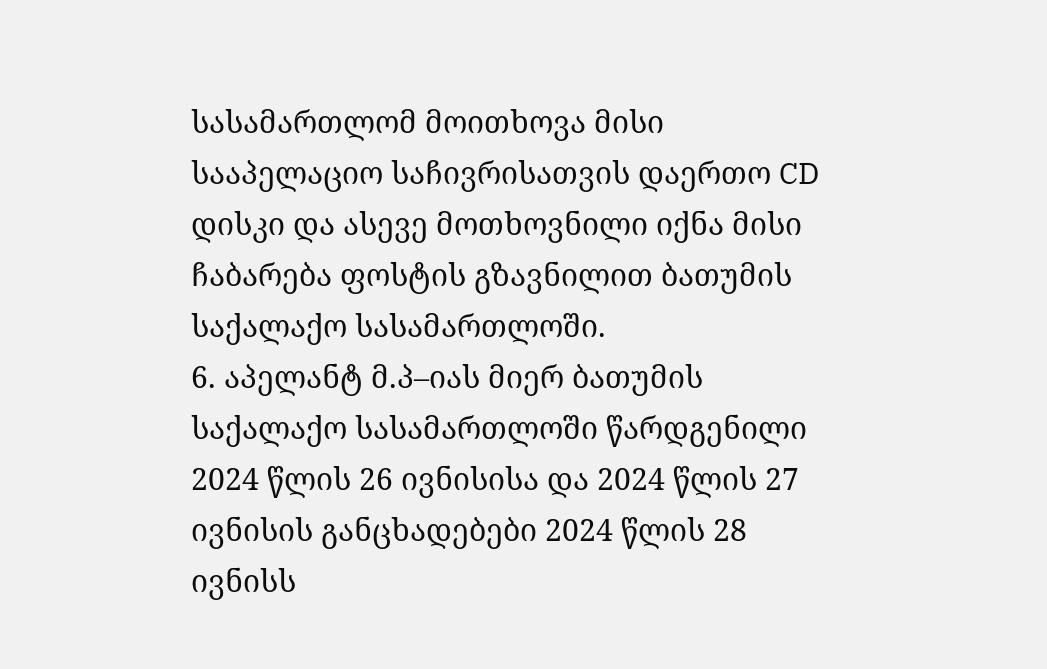სასამართლომ მოითხოვა მისი სააპელაციო საჩივრისათვის დაერთო CD დისკი და ასევე მოთხოვნილი იქნა მისი ჩაბარება ფოსტის გზავნილით ბათუმის საქალაქო სასამართლოში.
6. აპელანტ მ.პ–იას მიერ ბათუმის საქალაქო სასამართლოში წარდგენილი 2024 წლის 26 ივნისისა და 2024 წლის 27 ივნისის განცხადებები 2024 წლის 28 ივნისს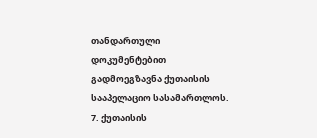თანდართული დოკუმენტებით გადმოეგზავნა ქუთაისის სააპელაციო სასამართლოს.
7. ქუთაისის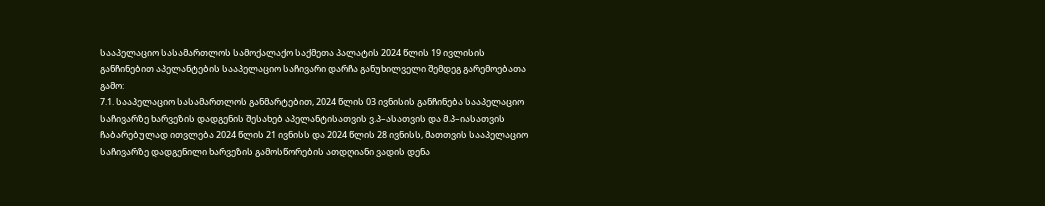სააპელაციო სასამართლოს სამოქალაქო საქმეთა პალატის 2024 წლის 19 ივლისის განჩინებით აპელანტების სააპელაციო საჩივარი დარჩა განუხილველი შემდეგ გარემოებათა გამო:
7.1. სააპელაციო სასამართლოს განმარტებით, 2024 წლის 03 ივნისის განჩინება სააპელაციო საჩივარზე ხარვეზის დადგენის შესახებ აპელანტისათვის ვ.პ–ასათვის და მ.პ–იასათვის ჩაბარებულად ითვლება 2024 წლის 21 ივნისს და 2024 წლის 28 ივნისს, მათთვის სააპელაციო საჩივარზე დადგენილი ხარვეზის გამოსწორების ათდღიანი ვადის დენა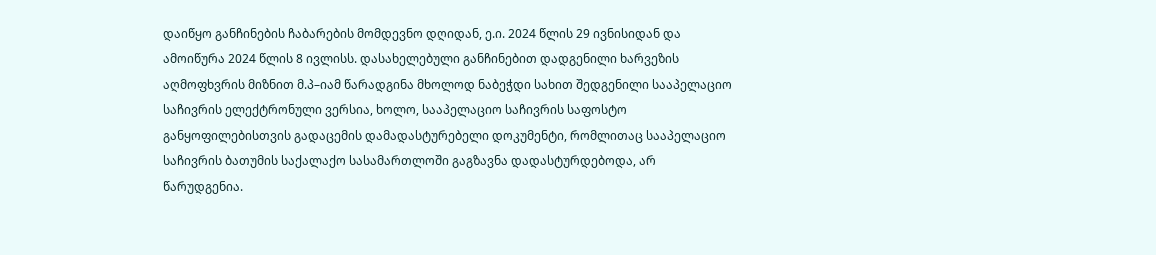დაიწყო განჩინების ჩაბარების მომდევნო დღიდან, ე.ი. 2024 წლის 29 ივნისიდან და ამოიწურა 2024 წლის 8 ივლისს. დასახელებული განჩინებით დადგენილი ხარვეზის აღმოფხვრის მიზნით მ.პ–იამ წარადგინა მხოლოდ ნაბეჭდი სახით შედგენილი სააპელაციო საჩივრის ელექტრონული ვერსია, ხოლო, სააპელაციო საჩივრის საფოსტო განყოფილებისთვის გადაცემის დამადასტურებელი დოკუმენტი, რომლითაც სააპელაციო საჩივრის ბათუმის საქალაქო სასამართლოში გაგზავნა დადასტურდებოდა, არ წარუდგენია.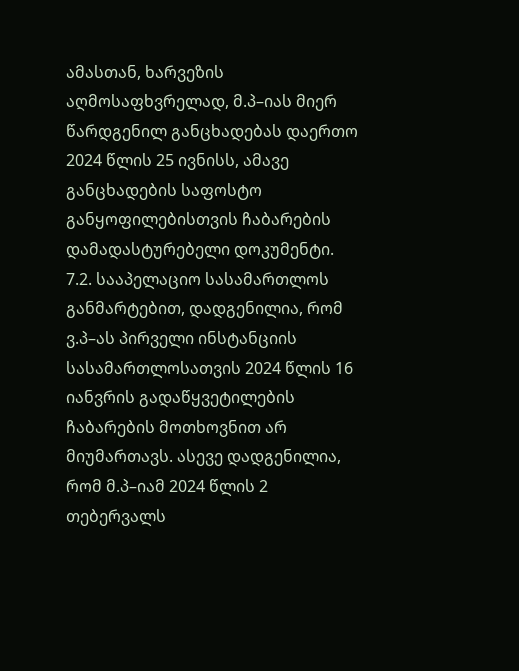ამასთან, ხარვეზის აღმოსაფხვრელად, მ.პ–იას მიერ წარდგენილ განცხადებას დაერთო 2024 წლის 25 ივნისს, ამავე განცხადების საფოსტო განყოფილებისთვის ჩაბარების დამადასტურებელი დოკუმენტი.
7.2. სააპელაციო სასამართლოს განმარტებით, დადგენილია, რომ ვ.პ–ას პირველი ინსტანციის სასამართლოსათვის 2024 წლის 16 იანვრის გადაწყვეტილების ჩაბარების მოთხოვნით არ მიუმართავს. ასევე დადგენილია, რომ მ.პ–იამ 2024 წლის 2 თებერვალს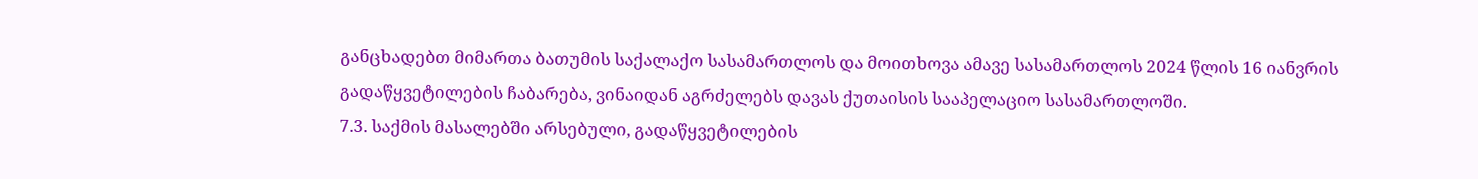განცხადებთ მიმართა ბათუმის საქალაქო სასამართლოს და მოითხოვა ამავე სასამართლოს 2024 წლის 16 იანვრის გადაწყვეტილების ჩაბარება, ვინაიდან აგრძელებს დავას ქუთაისის სააპელაციო სასამართლოში.
7.3. საქმის მასალებში არსებული, გადაწყვეტილების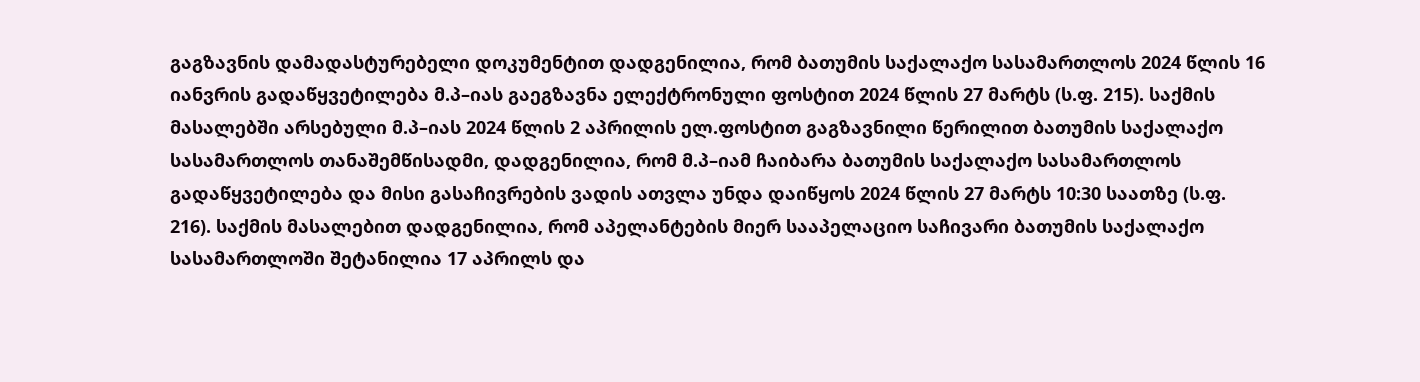გაგზავნის დამადასტურებელი დოკუმენტით დადგენილია, რომ ბათუმის საქალაქო სასამართლოს 2024 წლის 16 იანვრის გადაწყვეტილება მ.პ–იას გაეგზავნა ელექტრონული ფოსტით 2024 წლის 27 მარტს (ს.ფ. 215). საქმის მასალებში არსებული მ.პ–იას 2024 წლის 2 აპრილის ელ.ფოსტით გაგზავნილი წერილით ბათუმის საქალაქო სასამართლოს თანაშემწისადმი, დადგენილია, რომ მ.პ–იამ ჩაიბარა ბათუმის საქალაქო სასამართლოს გადაწყვეტილება და მისი გასაჩივრების ვადის ათვლა უნდა დაიწყოს 2024 წლის 27 მარტს 10:30 საათზე (ს.ფ. 216). საქმის მასალებით დადგენილია, რომ აპელანტების მიერ სააპელაციო საჩივარი ბათუმის საქალაქო სასამართლოში შეტანილია 17 აპრილს და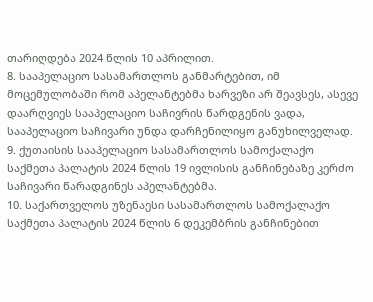თარიღდება 2024 წლის 10 აპრილით.
8. სააპელაციო სასამართლოს განმარტებით, იმ მოცემულობაში რომ აპელანტებმა ხარვეზი არ შეავსეს, ასევე დაარღვიეს სააპელაციო საჩივრის წარდგენის ვადა, სააპელაციო საჩივარი უნდა დარჩენილიყო განუხილველად.
9. ქუთაისის სააპელაციო სასამართლოს სამოქალაქო საქმეთა პალატის 2024 წლის 19 ივლისის განჩინებაზე კერძო საჩივარი წარადგინეს აპელანტებმა.
10. საქართველოს უზენაესი სასამართლოს სამოქალაქო საქმეთა პალატის 2024 წლის 6 დეკემბრის განჩინებით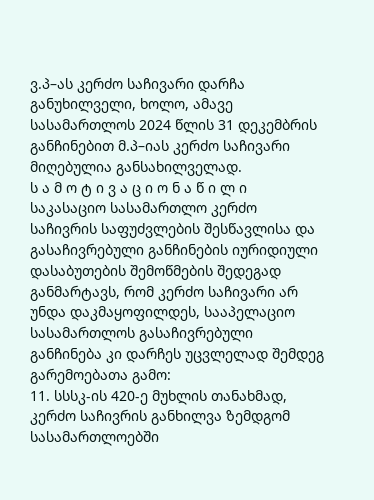ვ.პ–ას კერძო საჩივარი დარჩა განუხილველი, ხოლო, ამავე სასამართლოს 2024 წლის 31 დეკემბრის განჩინებით მ.პ–იას კერძო საჩივარი მიღებულია განსახილველად.
ს ა მ ო ტ ი ვ ა ც ი ო ნ ა წ ი ლ ი
საკასაციო სასამართლო კერძო საჩივრის საფუძვლების შესწავლისა და გასაჩივრებული განჩინების იურიდიული დასაბუთების შემოწმების შედეგად განმარტავს, რომ კერძო საჩივარი არ უნდა დაკმაყოფილდეს, სააპელაციო სასამართლოს გასაჩივრებული განჩინება კი დარჩეს უცვლელად შემდეგ გარემოებათა გამო:
11. სსსკ-ის 420-ე მუხლის თანახმად, კერძო საჩივრის განხილვა ზემდგომ სასამართლოებში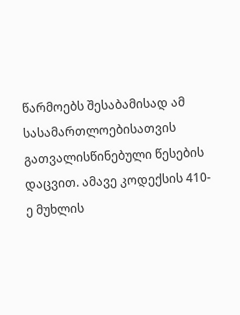წარმოებს შესაბამისად ამ სასამართლოებისათვის გათვალისწინებული წესების დაცვით. ამავე კოდექსის 410-ე მუხლის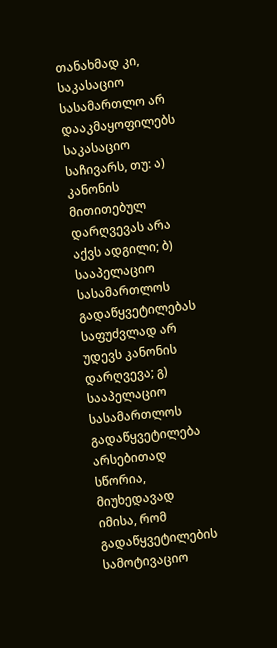თანახმად კი, საკასაციო სასამართლო არ დააკმაყოფილებს საკასაციო საჩივარს, თუ: ა) კანონის მითითებულ დარღვევას არა აქვს ადგილი; ბ) სააპელაციო სასამართლოს გადაწყვეტილებას საფუძვლად არ უდევს კანონის დარღვევა; გ) სააპელაციო სასამართლოს გადაწყვეტილება არსებითად სწორია, მიუხედავად იმისა, რომ გადაწყვეტილების სამოტივაციო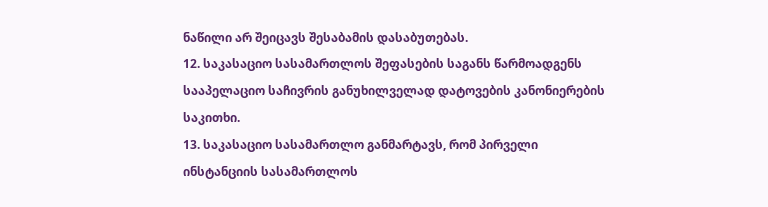ნაწილი არ შეიცავს შესაბამის დასაბუთებას.
12. საკასაციო სასამართლოს შეფასების საგანს წარმოადგენს სააპელაციო საჩივრის განუხილველად დატოვების კანონიერების საკითხი.
13. საკასაციო სასამართლო განმარტავს, რომ პირველი ინსტანციის სასამართლოს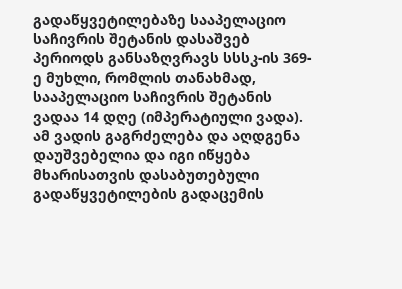გადაწყვეტილებაზე სააპელაციო საჩივრის შეტანის დასაშვებ პერიოდს განსაზღვრავს სსსკ-ის 369-ე მუხლი, რომლის თანახმად, სააპელაციო საჩივრის შეტანის ვადაა 14 დღე (იმპერატიული ვადა). ამ ვადის გაგრძელება და აღდგენა დაუშვებელია და იგი იწყება მხარისათვის დასაბუთებული გადაწყვეტილების გადაცემის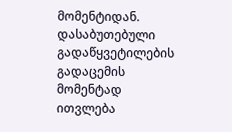მომენტიდან. დასაბუთებული გადაწყვეტილების გადაცემის მომენტად ითვლება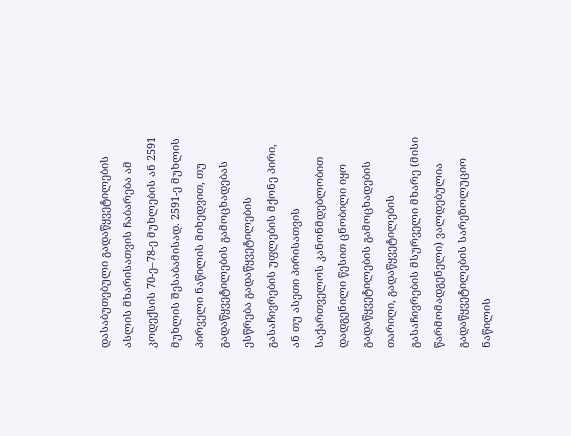დასაბუთებული გადაწყვეტილების ასლის მხარისათვის ჩაბარება ამ კოდექსის 70-ე–78-ე მუხლების ან 2591 მუხლის შესაბამისად. 2591-ე მუხლის პირველი ნაწილის მიხედვით, თუ გადაწყვეტილების გამოცხადებას ესწრება გადაწყვეტილების გასაჩივრების უფლების მქონე პირი, ან თუ ასეთი პირისათვის საქართველოს კანონმდებლობით დადგენილი წესით ცნობილი იყო გადაწყვეტილების გამოცხადების თარიღი, გადაწყვეტილების გასაჩივრების მსურველი მხარე (მისი წარმომადგენელი) ვალდებულია გადაწყვეტილების სარეზოლუციო ნაწილის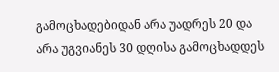გამოცხადებიდან არა უადრეს 20 და არა უგვიანეს 30 დღისა გამოცხადდეს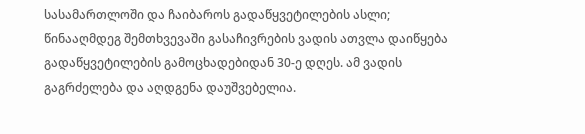სასამართლოში და ჩაიბაროს გადაწყვეტილების ასლი; წინააღმდეგ შემთხვევაში გასაჩივრების ვადის ათვლა დაიწყება გადაწყვეტილების გამოცხადებიდან 30-ე დღეს. ამ ვადის გაგრძელება და აღდგენა დაუშვებელია.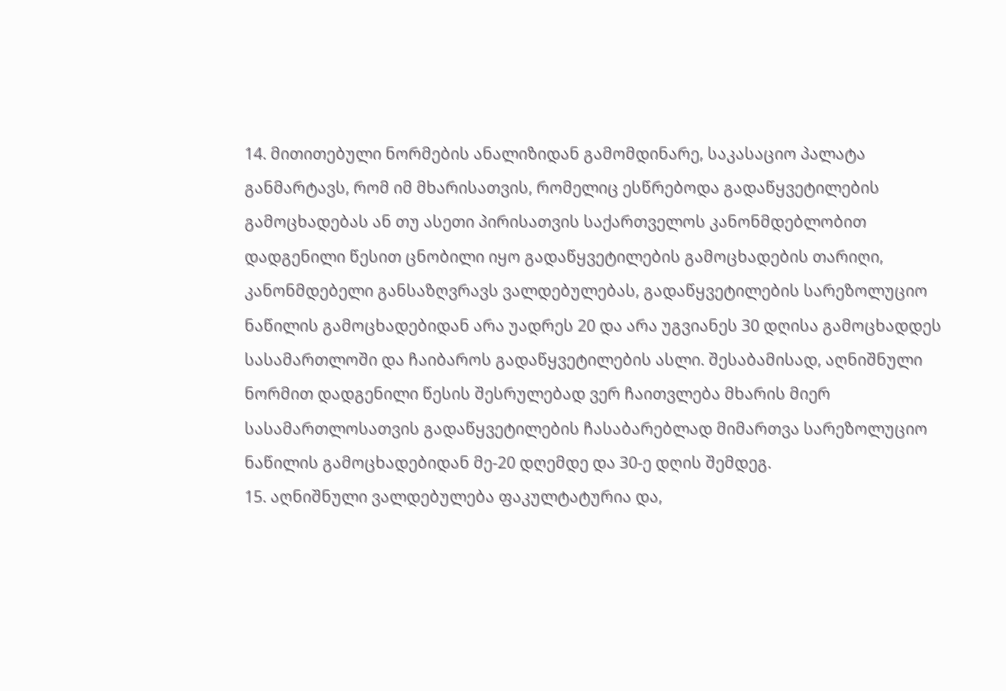14. მითითებული ნორმების ანალიზიდან გამომდინარე, საკასაციო პალატა განმარტავს, რომ იმ მხარისათვის, რომელიც ესწრებოდა გადაწყვეტილების გამოცხადებას ან თუ ასეთი პირისათვის საქართველოს კანონმდებლობით დადგენილი წესით ცნობილი იყო გადაწყვეტილების გამოცხადების თარიღი, კანონმდებელი განსაზღვრავს ვალდებულებას, გადაწყვეტილების სარეზოლუციო ნაწილის გამოცხადებიდან არა უადრეს 20 და არა უგვიანეს 30 დღისა გამოცხადდეს სასამართლოში და ჩაიბაროს გადაწყვეტილების ასლი. შესაბამისად, აღნიშნული ნორმით დადგენილი წესის შესრულებად ვერ ჩაითვლება მხარის მიერ სასამართლოსათვის გადაწყვეტილების ჩასაბარებლად მიმართვა სარეზოლუციო ნაწილის გამოცხადებიდან მე-20 დღემდე და 30-ე დღის შემდეგ.
15. აღნიშნული ვალდებულება ფაკულტატურია და,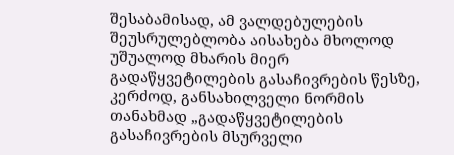შესაბამისად, ამ ვალდებულების შეუსრულებლობა აისახება მხოლოდ უშუალოდ მხარის მიერ გადაწყვეტილების გასაჩივრების წესზე, კერძოდ, განსახილველი ნორმის თანახმად „გადაწყვეტილების გასაჩივრების მსურველი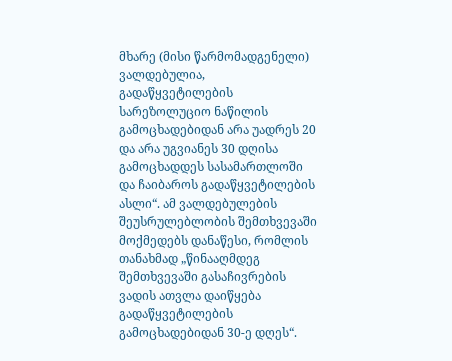მხარე (მისი წარმომადგენელი) ვალდებულია, გადაწყვეტილების სარეზოლუციო ნაწილის გამოცხადებიდან არა უადრეს 20 და არა უგვიანეს 30 დღისა გამოცხადდეს სასამართლოში და ჩაიბაროს გადაწყვეტილების ასლი“. ამ ვალდებულების შეუსრულებლობის შემთხვევაში მოქმედებს დანაწესი, რომლის თანახმად „წინააღმდეგ შემთხვევაში გასაჩივრების ვადის ათვლა დაიწყება გადაწყვეტილების გამოცხადებიდან 30-ე დღეს“.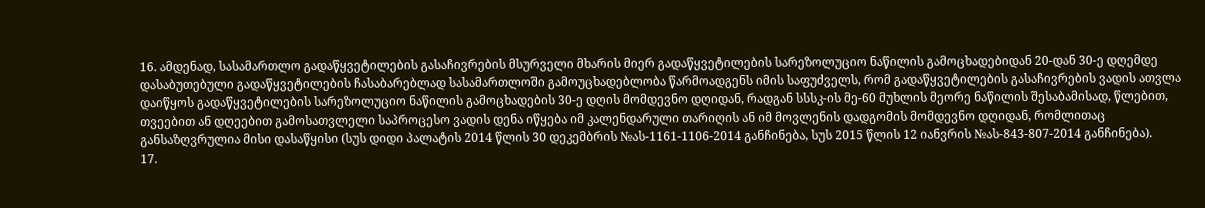16. ამდენად, სასამართლო გადაწყვეტილების გასაჩივრების მსურველი მხარის მიერ გადაწყვეტილების სარეზოლუციო ნაწილის გამოცხადებიდან 20-დან 30-ე დღემდე დასაბუთებული გადაწყვეტილების ჩასაბარებლად სასამართლოში გამოუცხადებლობა წარმოადგენს იმის საფუძველს, რომ გადაწყვეტილების გასაჩივრების ვადის ათვლა დაიწყოს გადაწყვეტილების სარეზოლუციო ნაწილის გამოცხადების 30-ე დღის მომდევნო დღიდან, რადგან სსსკ-ის მე-60 მუხლის მეორე ნაწილის შესაბამისად, წლებით, თვეებით ან დღეებით გამოსათვლელი საპროცესო ვადის დენა იწყება იმ კალენდარული თარიღის ან იმ მოვლენის დადგომის მომდევნო დღიდან, რომლითაც განსაზღვრულია მისი დასაწყისი (სუს დიდი პალატის 2014 წლის 30 დეკემბრის №ას-1161-1106-2014 განჩინება, სუს 2015 წლის 12 იანვრის №ას-843-807-2014 განჩინება).
17.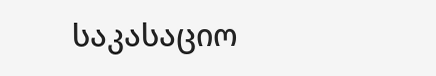საკასაციო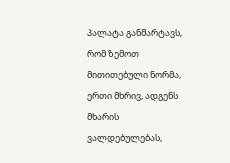პალატა განმარტავს, რომ ზემოთ მითითებული ნორმა, ერთი მხრივ, ადგენს მხარის ვალდებულებას,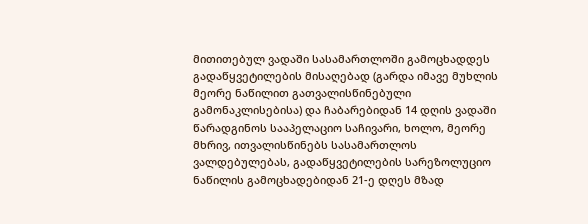მითითებულ ვადაში სასამართლოში გამოცხადდეს გადაწყვეტილების მისაღებად (გარდა იმავე მუხლის მეორე ნაწილით გათვალისწინებული გამონაკლისებისა) და ჩაბარებიდან 14 დღის ვადაში წარადგინოს სააპელაციო საჩივარი, ხოლო, მეორე მხრივ, ითვალისწინებს სასამართლოს ვალდებულებას, გადაწყვეტილების სარეზოლუციო ნაწილის გამოცხადებიდან 21-ე დღეს მზად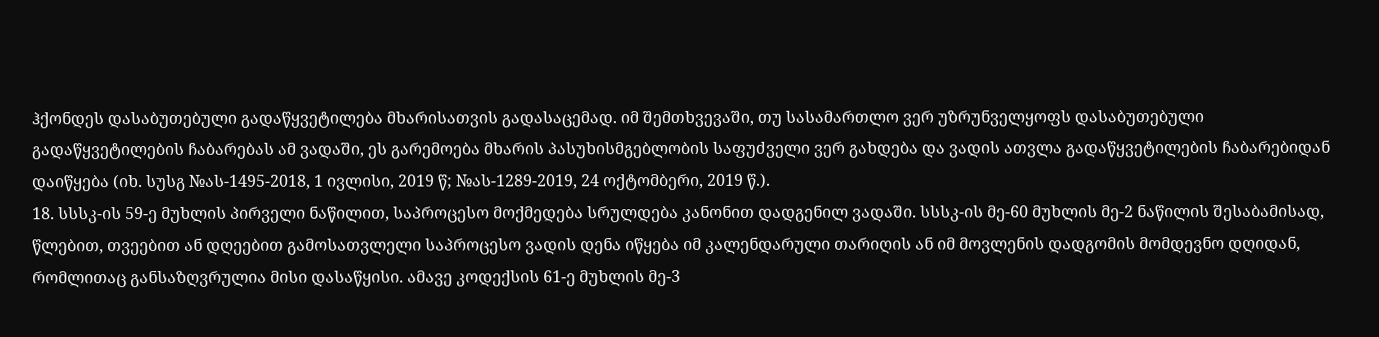ჰქონდეს დასაბუთებული გადაწყვეტილება მხარისათვის გადასაცემად. იმ შემთხვევაში, თუ სასამართლო ვერ უზრუნველყოფს დასაბუთებული გადაწყვეტილების ჩაბარებას ამ ვადაში, ეს გარემოება მხარის პასუხისმგებლობის საფუძველი ვერ გახდება და ვადის ათვლა გადაწყვეტილების ჩაბარებიდან დაიწყება (იხ. სუსგ №ას-1495-2018, 1 ივლისი, 2019 წ; №ას-1289-2019, 24 ოქტომბერი, 2019 წ.).
18. სსსკ-ის 59-ე მუხლის პირველი ნაწილით, საპროცესო მოქმედება სრულდება კანონით დადგენილ ვადაში. სსსკ-ის მე-60 მუხლის მე-2 ნაწილის შესაბამისად, წლებით, თვეებით ან დღეებით გამოსათვლელი საპროცესო ვადის დენა იწყება იმ კალენდარული თარიღის ან იმ მოვლენის დადგომის მომდევნო დღიდან, რომლითაც განსაზღვრულია მისი დასაწყისი. ამავე კოდექსის 61-ე მუხლის მე-3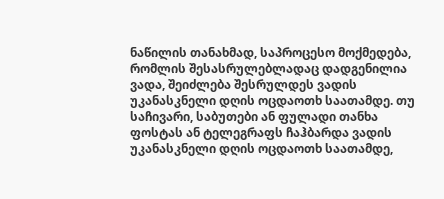ნაწილის თანახმად, საპროცესო მოქმედება, რომლის შესასრულებლადაც დადგენილია ვადა, შეიძლება შესრულდეს ვადის უკანასკნელი დღის ოცდაოთხ საათამდე. თუ საჩივარი, საბუთები ან ფულადი თანხა ფოსტას ან ტელეგრაფს ჩაჰბარდა ვადის უკანასკნელი დღის ოცდაოთხ საათამდე,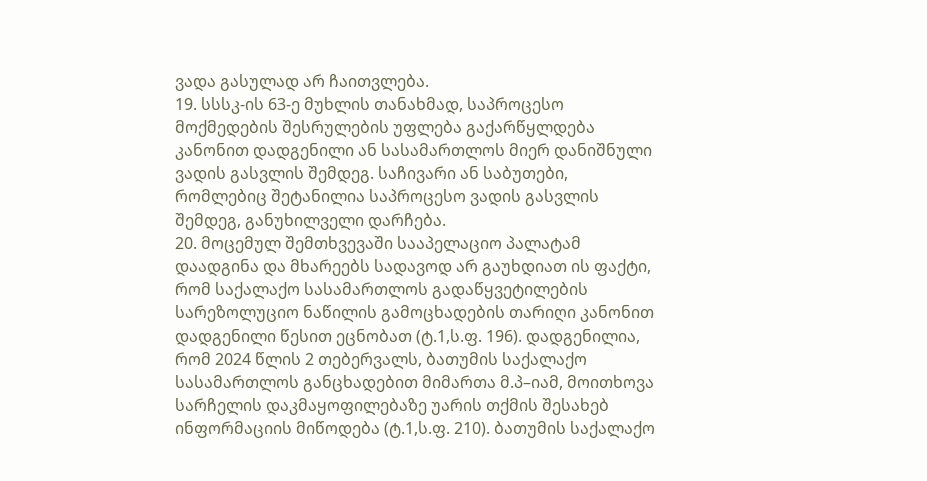ვადა გასულად არ ჩაითვლება.
19. სსსკ-ის 63-ე მუხლის თანახმად, საპროცესო მოქმედების შესრულების უფლება გაქარწყლდება კანონით დადგენილი ან სასამართლოს მიერ დანიშნული ვადის გასვლის შემდეგ. საჩივარი ან საბუთები, რომლებიც შეტანილია საპროცესო ვადის გასვლის შემდეგ, განუხილველი დარჩება.
20. მოცემულ შემთხვევაში სააპელაციო პალატამ დაადგინა და მხარეებს სადავოდ არ გაუხდიათ ის ფაქტი, რომ საქალაქო სასამართლოს გადაწყვეტილების სარეზოლუციო ნაწილის გამოცხადების თარიღი კანონით დადგენილი წესით ეცნობათ (ტ.1,ს.ფ. 196). დადგენილია, რომ 2024 წლის 2 თებერვალს, ბათუმის საქალაქო სასამართლოს განცხადებით მიმართა მ.პ–იამ, მოითხოვა სარჩელის დაკმაყოფილებაზე უარის თქმის შესახებ ინფორმაციის მიწოდება (ტ.1,ს.ფ. 210). ბათუმის საქალაქო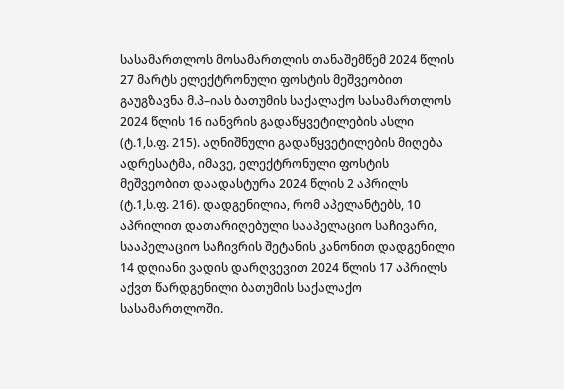სასამართლოს მოსამართლის თანაშემწემ 2024 წლის 27 მარტს ელექტრონული ფოსტის მეშვეობით გაუგზავნა მ.პ–იას ბათუმის საქალაქო სასამართლოს 2024 წლის 16 იანვრის გადაწყვეტილების ასლი (ტ.1,ს.ფ. 215). აღნიშნული გადაწყვეტილების მიღება ადრესატმა, იმავე, ელექტრონული ფოსტის მეშვეობით დაადასტურა 2024 წლის 2 აპრილს (ტ.1,ს.ფ. 216). დადგენილია, რომ აპელანტებს, 10 აპრილით დათარიღებული სააპელაციო საჩივარი, სააპელაციო საჩივრის შეტანის კანონით დადგენილი 14 დღიანი ვადის დარღვევით 2024 წლის 17 აპრილს აქვთ წარდგენილი ბათუმის საქალაქო სასამართლოში.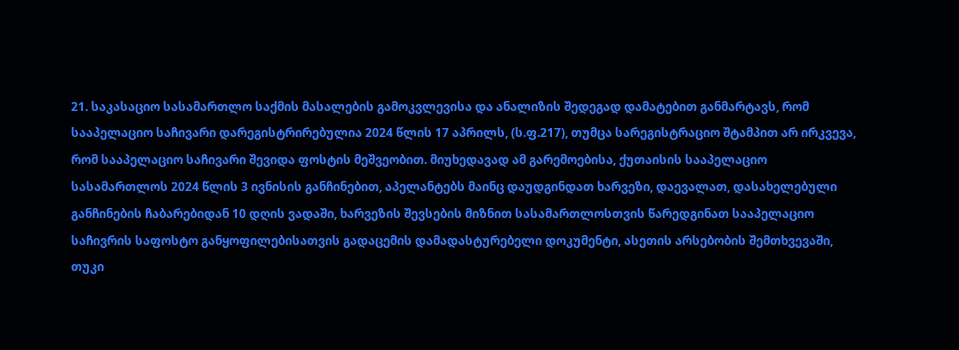21. საკასაციო სასამართლო საქმის მასალების გამოკვლევისა და ანალიზის შედეგად დამატებით განმარტავს, რომ სააპელაციო საჩივარი დარეგისტრირებულია 2024 წლის 17 აპრილს, (ს.ფ.217), თუმცა სარეგისტრაციო შტამპით არ ირკვევა, რომ სააპელაციო საჩივარი შევიდა ფოსტის მეშვეობით. მიუხედავად ამ გარემოებისა, ქუთაისის სააპელაციო სასამართლოს 2024 წლის 3 ივნისის განჩინებით, აპელანტებს მაინც დაუდგინდათ ხარვეზი, დაევალათ, დასახელებული განჩინების ჩაბარებიდან 10 დღის ვადაში, ხარვეზის შევსების მიზნით სასამართლოსთვის წარედგინათ სააპელაციო საჩივრის საფოსტო განყოფილებისათვის გადაცემის დამადასტურებელი დოკუმენტი, ასეთის არსებობის შემთხვევაში, თუკი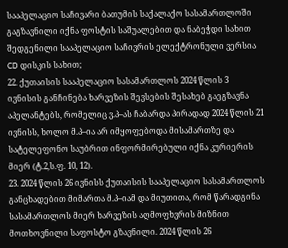სააპელაციო საჩივარი ბათუმის საქალაქო სასამართლოში გაგზავნილი იქნა ფოსტის საშუალებით და ნაბეჭდი სახით შედგენილი სააპელაციო საჩივრის ელექტრონული ვერსია CD დისკის სახით;
22. ქუთაისის სააპელაციო სასამართლოს 2024 წლის 3 ივნისის განჩინება ხარვეზის შევსების შესახებ გაეგზავნა აპელანტებს, რომელიც ვ.პ–ას ჩაბარდა პირადად 2024 წლის 21 ივნისს, ხოლო მ.პ–ია არ იმყოფებოდა მისამართზე და სატელეფონო საუბრით ინფორმირებული იქნა კურიერის მიერ (ტ.2,ს.ფ. 10, 12).
23. 2024 წლის 26 ივნისს ქუთაისის სააპელაციო სასამართლოს განცხადებით მიმართა მ.პ–იამ და მიუთითა, რომ წარადგინა სასამართლოს მიერ ხარვეზის აღმოფხვრის მიზნით მოთხოვნილი საფოსტო გზავნილი. 2024 წლის 26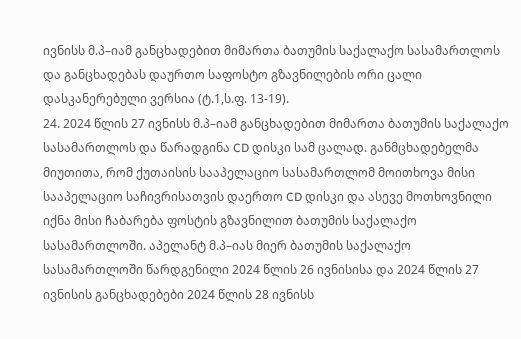ივნისს მ.პ–იამ განცხადებით მიმართა ბათუმის საქალაქო სასამართლოს და განცხადებას დაურთო საფოსტო გზავნილების ორი ცალი დასკანერებული ვერსია (ტ.1,ს.ფ. 13-19).
24. 2024 წლის 27 ივნისს მ.პ–იამ განცხადებით მიმართა ბათუმის საქალაქო სასამართლოს და წარადგინა CD დისკი სამ ცალად. განმცხადებელმა მიუთითა, რომ ქუთაისის სააპელაციო სასამართლომ მოითხოვა მისი სააპელაციო საჩივრისათვის დაერთო CD დისკი და ასევე მოთხოვნილი იქნა მისი ჩაბარება ფოსტის გზავნილით ბათუმის საქალაქო სასამართლოში. აპელანტ მ.პ–იას მიერ ბათუმის საქალაქო სასამართლოში წარდგენილი 2024 წლის 26 ივნისისა და 2024 წლის 27 ივნისის განცხადებები 2024 წლის 28 ივნისს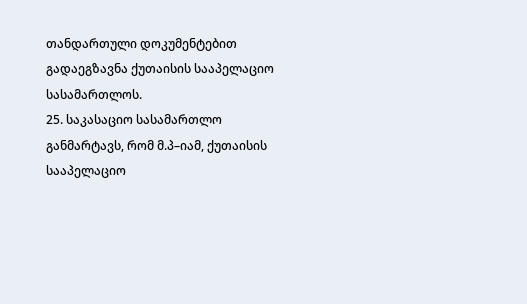თანდართული დოკუმენტებით გადაეგზავნა ქუთაისის სააპელაციო სასამართლოს.
25. საკასაციო სასამართლო განმარტავს, რომ მ.პ–იამ, ქუთაისის სააპელაციო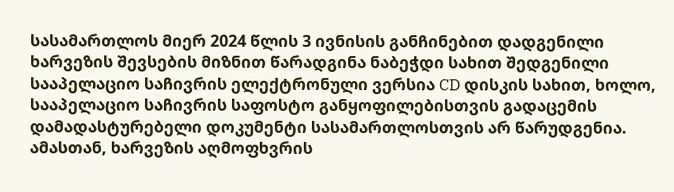სასამართლოს მიერ 2024 წლის 3 ივნისის განჩინებით დადგენილი ხარვეზის შევსების მიზნით წარადგინა ნაბეჭდი სახით შედგენილი სააპელაციო საჩივრის ელექტრონული ვერსია CD დისკის სახით, ხოლო, სააპელაციო საჩივრის საფოსტო განყოფილებისთვის გადაცემის დამადასტურებელი დოკუმენტი სასამართლოსთვის არ წარუდგენია. ამასთან, ხარვეზის აღმოფხვრის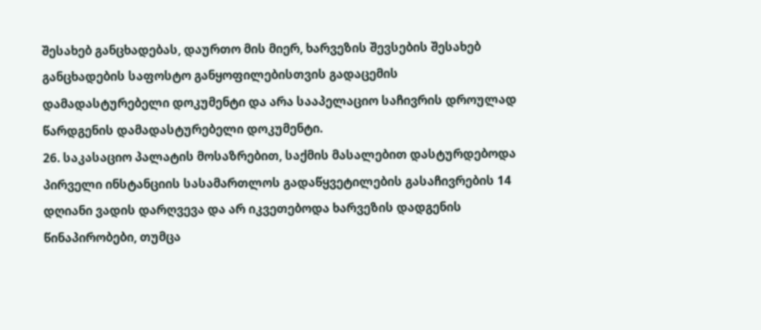შესახებ განცხადებას, დაურთო მის მიერ, ხარვეზის შევსების შესახებ განცხადების საფოსტო განყოფილებისთვის გადაცემის დამადასტურებელი დოკუმენტი და არა სააპელაციო საჩივრის დროულად წარდგენის დამადასტურებელი დოკუმენტი.
26. საკასაციო პალატის მოსაზრებით, საქმის მასალებით დასტურდებოდა პირველი ინსტანციის სასამართლოს გადაწყვეტილების გასაჩივრების 14 დღიანი ვადის დარღვევა და არ იკვეთებოდა ხარვეზის დადგენის წინაპირობები, თუმცა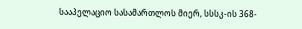სააპელაციო სასამართლოს მიერ, სსსკ-ის 368-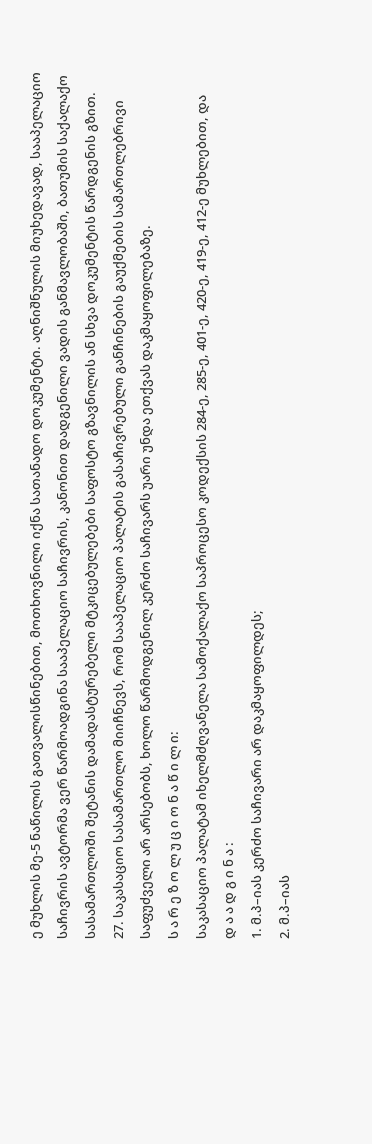ე მუხლის მე-5 ნაწილის გათვალისწინებით, მოთხოვნილი იქნა სათანადო დოკუმენტი. აღნიშნულის მიუხედავად, სააპელაციო საჩივრის ავტორმა ვერ წარმოადგინა სააპელაციო საჩივრის, კანონით დადგენილი ვადის განმავლობაში, ბათუმის საქალაქო სასამართლოში შეტანის დამადასტურებელი მტკიცებულებები საფოსტო გზავნილის ან სხვა დოკუმენტის წარდგენის გზით.
27. საკასაციო სასამართლო მიიჩნევს, რომ სააპელაციო პალატის გასაჩივრებული განჩინების გაუქმების სამართლებრივი საფუძველი არ არსებობს, ხოლო წარმოდგენილ კერძო საჩივარს უარი უნდა ეთქვას დაკმაყოფილებაზე.
ს ა რ ე ზ ო ლ უ ც ი ო ნ ა წ ი ლ ი:
საკასაციო პალატამ იხელმძღვანელა სამოქალაქო საპროცესო კოდექსის 284-ე, 285-ე, 401-ე, 420-ე, 419-ე, 412-ე მუხლებით, და
დ ა ა დ გ ი ნ ა :
1. მ.პ–იას კერძო საჩივარი არ დაკმაყოფილდეს;
2. მ.პ–იას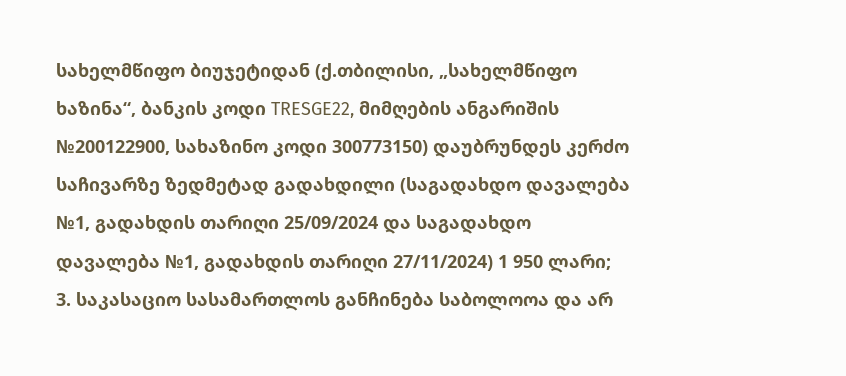სახელმწიფო ბიუჯეტიდან (ქ.თბილისი, „სახელმწიფო ხაზინა“, ბანკის კოდი TRESGE22, მიმღების ანგარიშის №200122900, სახაზინო კოდი 300773150) დაუბრუნდეს კერძო საჩივარზე ზედმეტად გადახდილი (საგადახდო დავალება №1, გადახდის თარიღი 25/09/2024 და საგადახდო დავალება №1, გადახდის თარიღი 27/11/2024) 1 950 ლარი;
3. საკასაციო სასამართლოს განჩინება საბოლოოა და არ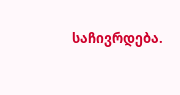საჩივრდება.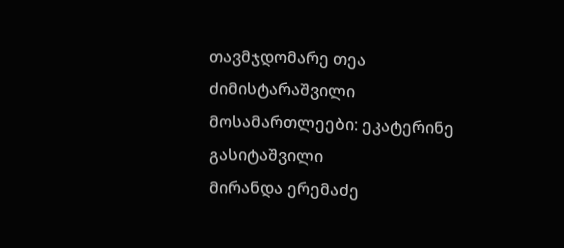თავმჯდომარე თეა ძიმისტარაშვილი
მოსამართლეები: ეკატერინე გასიტაშვილი
მირანდა ერემაძე